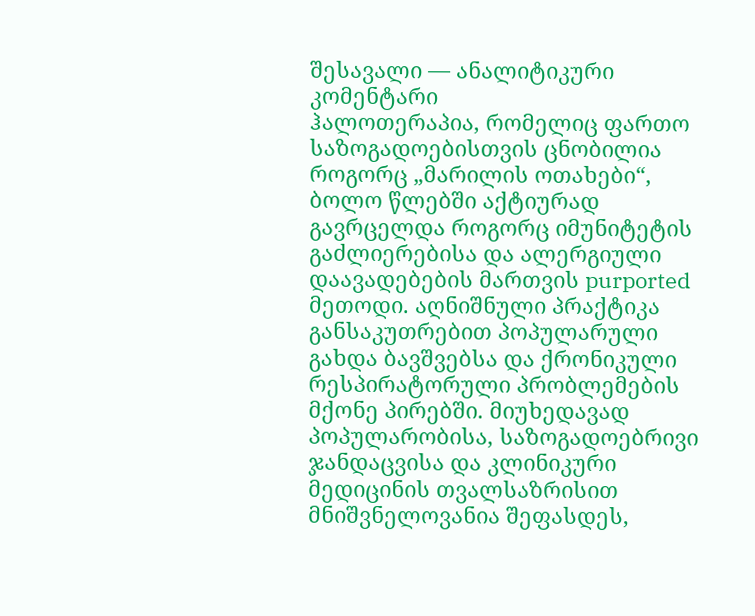შესავალი — ანალიტიკური კომენტარი
ჰალოთერაპია, რომელიც ფართო საზოგადოებისთვის ცნობილია როგორც „მარილის ოთახები“, ბოლო წლებში აქტიურად გავრცელდა როგორც იმუნიტეტის გაძლიერებისა და ალერგიული დაავადებების მართვის purported მეთოდი. აღნიშნული პრაქტიკა განსაკუთრებით პოპულარული გახდა ბავშვებსა და ქრონიკული რესპირატორული პრობლემების მქონე პირებში. მიუხედავად პოპულარობისა, საზოგადოებრივი ჯანდაცვისა და კლინიკური მედიცინის თვალსაზრისით მნიშვნელოვანია შეფასდეს,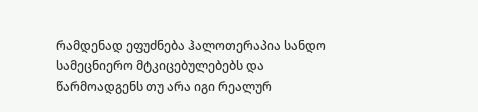რამდენად ეფუძნება ჰალოთერაპია სანდო სამეცნიერო მტკიცებულებებს და წარმოადგენს თუ არა იგი რეალურ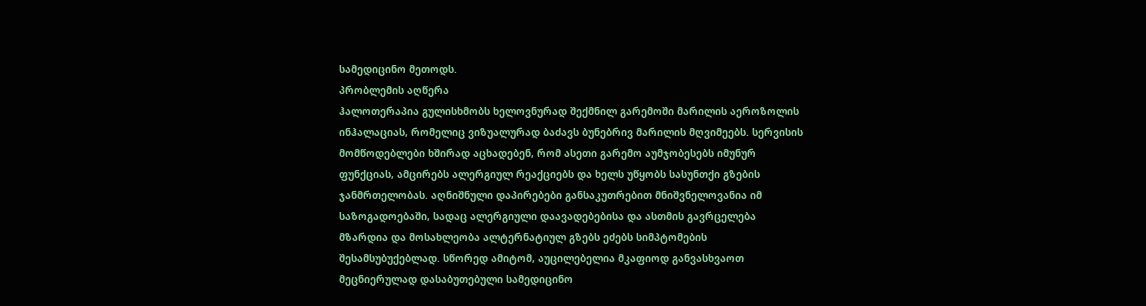სამედიცინო მეთოდს.
პრობლემის აღწერა
ჰალოთერაპია გულისხმობს ხელოვნურად შექმნილ გარემოში მარილის აეროზოლის ინჰალაციას, რომელიც ვიზუალურად ბაძავს ბუნებრივ მარილის მღვიმეებს. სერვისის მომწოდებლები ხშირად აცხადებენ, რომ ასეთი გარემო აუმჯობესებს იმუნურ ფუნქციას, ამცირებს ალერგიულ რეაქციებს და ხელს უწყობს სასუნთქი გზების ჯანმრთელობას. აღნიშნული დაპირებები განსაკუთრებით მნიშვნელოვანია იმ საზოგადოებაში, სადაც ალერგიული დაავადებებისა და ასთმის გავრცელება მზარდია და მოსახლეობა ალტერნატიულ გზებს ეძებს სიმპტომების შესამსუბუქებლად. სწორედ ამიტომ, აუცილებელია მკაფიოდ განვასხვაოთ მეცნიერულად დასაბუთებული სამედიცინო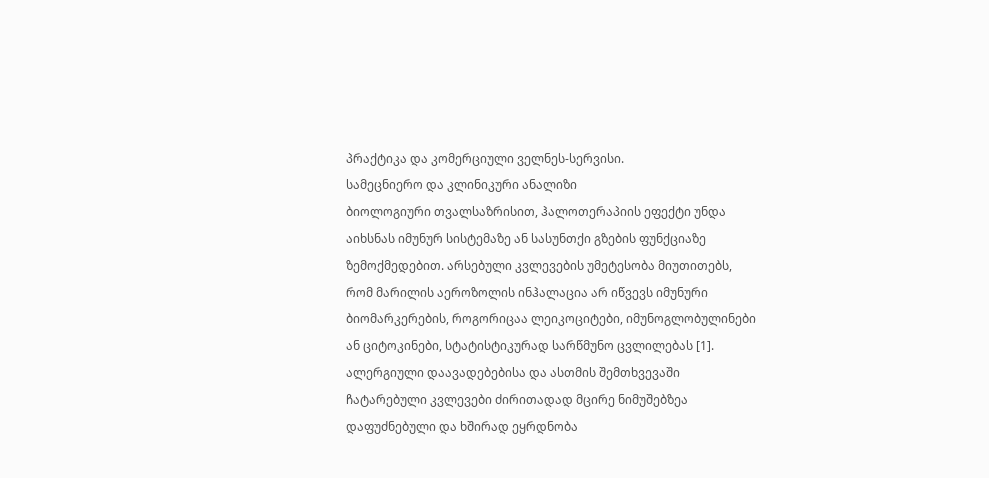პრაქტიკა და კომერციული ველნეს-სერვისი.
სამეცნიერო და კლინიკური ანალიზი
ბიოლოგიური თვალსაზრისით, ჰალოთერაპიის ეფექტი უნდა აიხსნას იმუნურ სისტემაზე ან სასუნთქი გზების ფუნქციაზე ზემოქმედებით. არსებული კვლევების უმეტესობა მიუთითებს, რომ მარილის აეროზოლის ინჰალაცია არ იწვევს იმუნური ბიომარკერების, როგორიცაა ლეიკოციტები, იმუნოგლობულინები ან ციტოკინები, სტატისტიკურად სარწმუნო ცვლილებას [1]. ალერგიული დაავადებებისა და ასთმის შემთხვევაში ჩატარებული კვლევები ძირითადად მცირე ნიმუშებზეა დაფუძნებული და ხშირად ეყრდნობა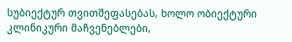სუბიექტურ თვითშეფასებას, ხოლო ობიექტური კლინიკური მაჩვენებლები,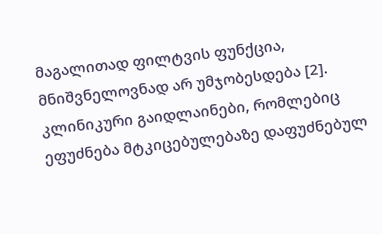მაგალითად ფილტვის ფუნქცია, მნიშვნელოვნად არ უმჯობესდება [2].
კლინიკური გაიდლაინები, რომლებიც ეფუძნება მტკიცებულებაზე დაფუძნებულ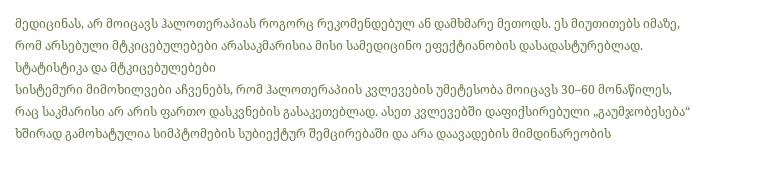მედიცინას, არ მოიცავს ჰალოთერაპიას როგორც რეკომენდებულ ან დამხმარე მეთოდს. ეს მიუთითებს იმაზე, რომ არსებული მტკიცებულებები არასაკმარისია მისი სამედიცინო ეფექტიანობის დასადასტურებლად.
სტატისტიკა და მტკიცებულებები
სისტემური მიმოხილვები აჩვენებს, რომ ჰალოთერაპიის კვლევების უმეტესობა მოიცავს 30–60 მონაწილეს, რაც საკმარისი არ არის ფართო დასკვნების გასაკეთებლად. ასეთ კვლევებში დაფიქსირებული „გაუმჯობესება“ ხშირად გამოხატულია სიმპტომების სუბიექტურ შემცირებაში და არა დაავადების მიმდინარეობის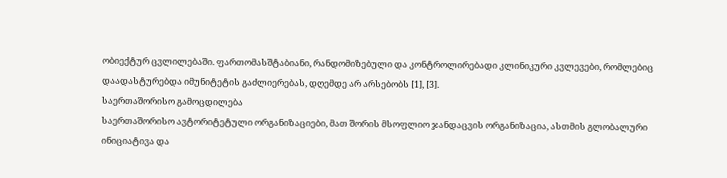ობიექტურ ცვლილებაში. ფართომასშტაბიანი, რანდომიზებული და კონტროლირებადი კლინიკური კვლევები, რომლებიც დაადასტურებდა იმუნიტეტის გაძლიერებას, დღემდე არ არსებობს [1], [3].
საერთაშორისო გამოცდილება
საერთაშორისო ავტორიტეტული ორგანიზაციები, მათ შორის მსოფლიო ჯანდაცვის ორგანიზაცია, ასთმის გლობალური ინიციატივა და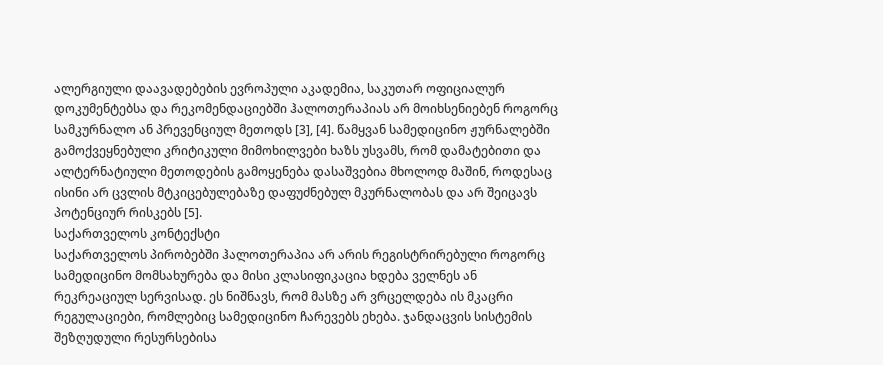ალერგიული დაავადებების ევროპული აკადემია, საკუთარ ოფიციალურ დოკუმენტებსა და რეკომენდაციებში ჰალოთერაპიას არ მოიხსენიებენ როგორც სამკურნალო ან პრევენციულ მეთოდს [3], [4]. წამყვან სამედიცინო ჟურნალებში გამოქვეყნებული კრიტიკული მიმოხილვები ხაზს უსვამს, რომ დამატებითი და ალტერნატიული მეთოდების გამოყენება დასაშვებია მხოლოდ მაშინ, როდესაც ისინი არ ცვლის მტკიცებულებაზე დაფუძნებულ მკურნალობას და არ შეიცავს პოტენციურ რისკებს [5].
საქართველოს კონტექსტი
საქართველოს პირობებში ჰალოთერაპია არ არის რეგისტრირებული როგორც სამედიცინო მომსახურება და მისი კლასიფიკაცია ხდება ველნეს ან რეკრეაციულ სერვისად. ეს ნიშნავს, რომ მასზე არ ვრცელდება ის მკაცრი რეგულაციები, რომლებიც სამედიცინო ჩარევებს ეხება. ჯანდაცვის სისტემის შეზღუდული რესურსებისა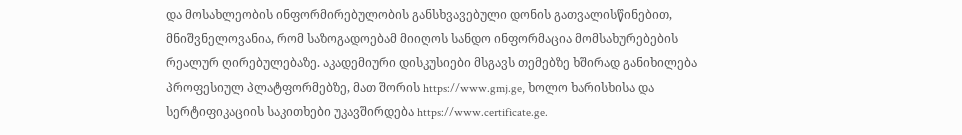და მოსახლეობის ინფორმირებულობის განსხვავებული დონის გათვალისწინებით, მნიშვნელოვანია, რომ საზოგადოებამ მიიღოს სანდო ინფორმაცია მომსახურებების რეალურ ღირებულებაზე. აკადემიური დისკუსიები მსგავს თემებზე ხშირად განიხილება პროფესიულ პლატფორმებზე, მათ შორის https://www.gmj.ge, ხოლო ხარისხისა და სერტიფიკაციის საკითხები უკავშირდება https://www.certificate.ge.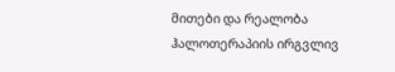მითები და რეალობა
ჰალოთერაპიის ირგვლივ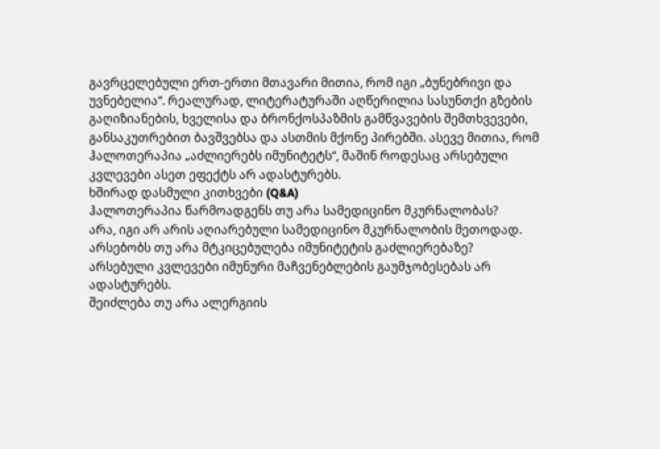გავრცელებული ერთ-ერთი მთავარი მითია, რომ იგი „ბუნებრივი და უვნებელია“. რეალურად, ლიტერატურაში აღწერილია სასუნთქი გზების გაღიზიანების, ხველისა და ბრონქოსპაზმის გამწვავების შემთხვევები, განსაკუთრებით ბავშვებსა და ასთმის მქონე პირებში. ასევე მითია, რომ ჰალოთერაპია „აძლიერებს იმუნიტეტს“, მაშინ როდესაც არსებული კვლევები ასეთ ეფექტს არ ადასტურებს.
ხშირად დასმული კითხვები (Q&A)
ჰალოთერაპია წარმოადგენს თუ არა სამედიცინო მკურნალობას?
არა, იგი არ არის აღიარებული სამედიცინო მკურნალობის მეთოდად.
არსებობს თუ არა მტკიცებულება იმუნიტეტის გაძლიერებაზე?
არსებული კვლევები იმუნური მაჩვენებლების გაუმჯობესებას არ ადასტურებს.
შეიძლება თუ არა ალერგიის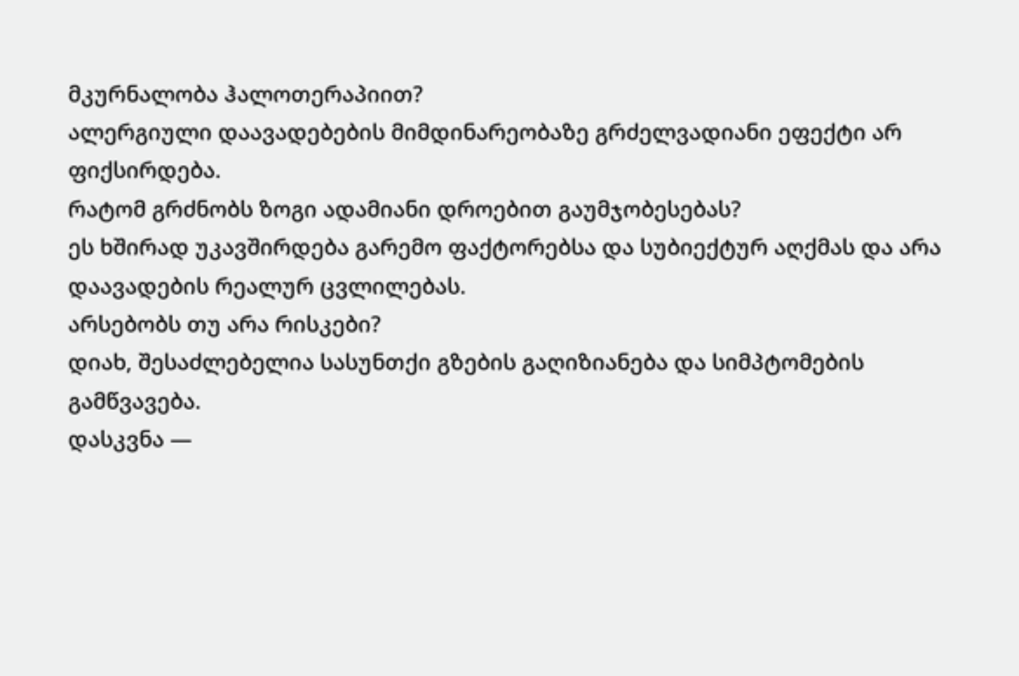მკურნალობა ჰალოთერაპიით?
ალერგიული დაავადებების მიმდინარეობაზე გრძელვადიანი ეფექტი არ ფიქსირდება.
რატომ გრძნობს ზოგი ადამიანი დროებით გაუმჯობესებას?
ეს ხშირად უკავშირდება გარემო ფაქტორებსა და სუბიექტურ აღქმას და არა დაავადების რეალურ ცვლილებას.
არსებობს თუ არა რისკები?
დიახ, შესაძლებელია სასუნთქი გზების გაღიზიანება და სიმპტომების გამწვავება.
დასკვნა —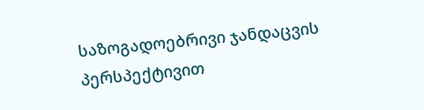საზოგადოებრივი ჯანდაცვის პერსპექტივით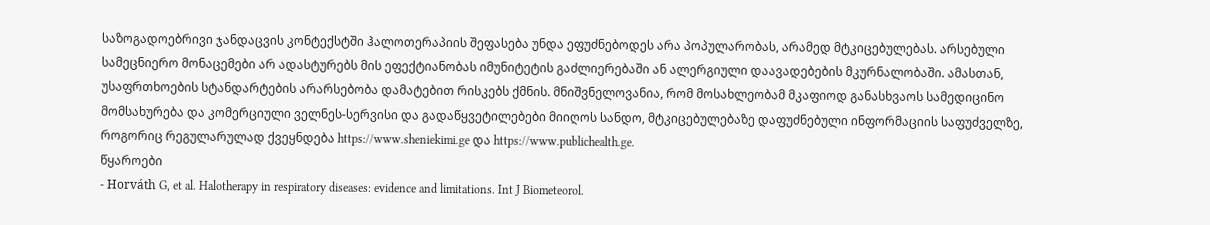საზოგადოებრივი ჯანდაცვის კონტექსტში ჰალოთერაპიის შეფასება უნდა ეფუძნებოდეს არა პოპულარობას, არამედ მტკიცებულებას. არსებული სამეცნიერო მონაცემები არ ადასტურებს მის ეფექტიანობას იმუნიტეტის გაძლიერებაში ან ალერგიული დაავადებების მკურნალობაში. ამასთან, უსაფრთხოების სტანდარტების არარსებობა დამატებით რისკებს ქმნის. მნიშვნელოვანია, რომ მოსახლეობამ მკაფიოდ განასხვაოს სამედიცინო მომსახურება და კომერციული ველნეს-სერვისი და გადაწყვეტილებები მიიღოს სანდო, მტკიცებულებაზე დაფუძნებული ინფორმაციის საფუძველზე, როგორიც რეგულარულად ქვეყნდება https://www.sheniekimi.ge და https://www.publichealth.ge.
წყაროები
- Horváth G, et al. Halotherapy in respiratory diseases: evidence and limitations. Int J Biometeorol.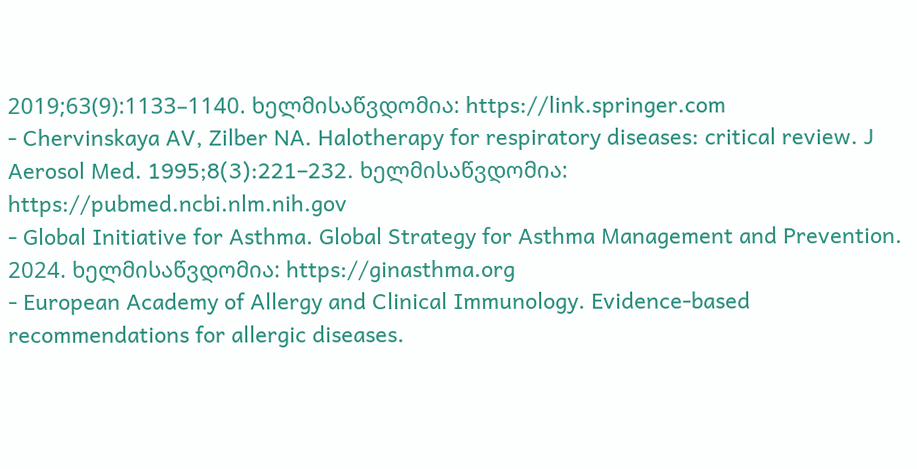2019;63(9):1133–1140. ხელმისაწვდომია: https://link.springer.com
- Chervinskaya AV, Zilber NA. Halotherapy for respiratory diseases: critical review. J Aerosol Med. 1995;8(3):221–232. ხელმისაწვდომია: https://pubmed.ncbi.nlm.nih.gov
- Global Initiative for Asthma. Global Strategy for Asthma Management and Prevention. 2024. ხელმისაწვდომია: https://ginasthma.org
- European Academy of Allergy and Clinical Immunology. Evidence-based recommendations for allergic diseases.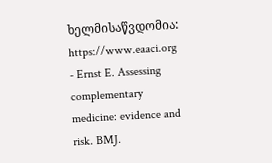ხელმისაწვდომია: https://www.eaaci.org
- Ernst E. Assessing complementary medicine: evidence and risk. BMJ.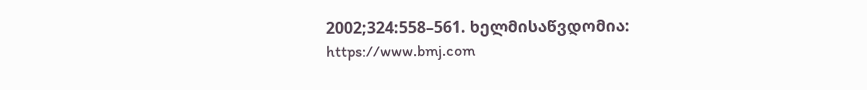2002;324:558–561. ხელმისაწვდომია: https://www.bmj.com